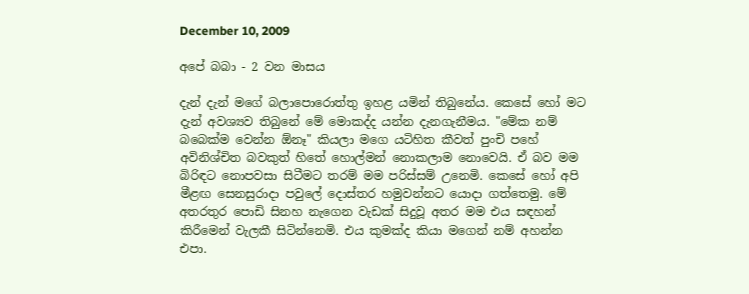December 10, 2009

අපේ බබා - 2 වන මාසය

දැන් දැන් මගේ බලාපොරොත්තු ඉහළ යමින් තිබුනේය. කෙසේ හෝ මට දැන් අවශ්‍යව තිබුනේ මේ මොකද්ද යන්න දැනගැනීමය. "මේක නම් බබෙක්ම වෙන්න ඕනෑ" කියලා මගෙ යටිහිත කීවත් පුංචි පහේ අවිනිශ්චිත බවකුත් හිතේ හොල්මන් නොකලාම නොවෙයි. ඒ බව මම බිරිඳට නොපවසා සිටීමට තරම් මම පරිස්සම් උනෙමි. කෙසේ හෝ අපි මීළඟ සෙනසුරාදා පවුලේ දොස්තර හමුවන්නට යොදා ගත්තෙමු. මේ අතරතුර පොඩි සිනහ නැගෙන වැඩක් සිදුවූ අතර මම එය සඳහන් කිරීමෙන් වැලකී සිටින්නෙමි. එය කුමක්ද කියා මගෙන් නම් අහන්න එපා.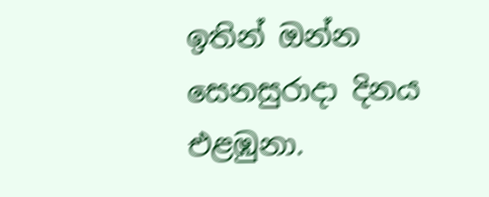ඉතින් ඔන්න සෙනසුරාදා දිනය එළඹුනා.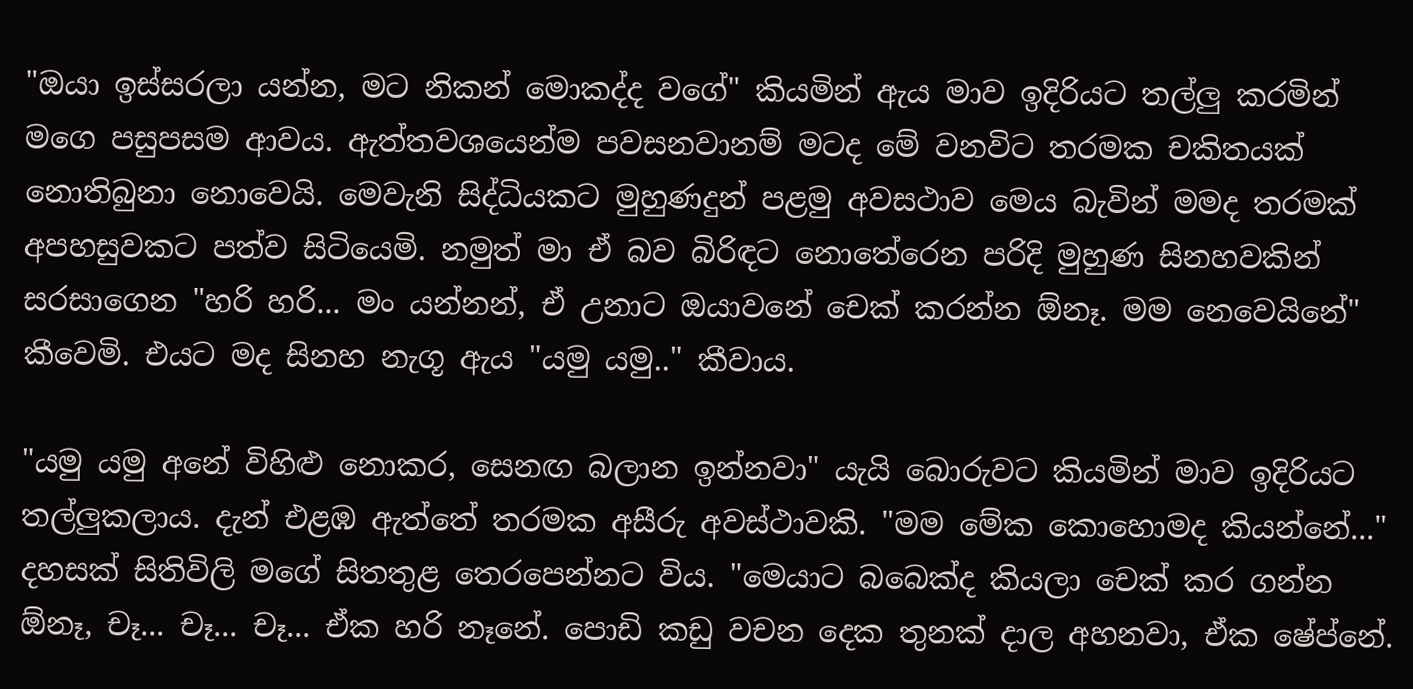"ඔයා ඉස්සරලා යන්න, මට නිකන් මොකද්ද වගේ" කියමින් ඇය මාව ඉදිරියට තල්ලු කරමින් මගෙ පසුපසම ආවය. ඇත්තවශයෙන්ම පවසනවානම් මටද මේ වනවිට තරමක චකිතයක් නොතිබුනා නොවෙයි. මෙවැනි සිද්ධියකට මුහුණදුන් පළමු අවසථාව මෙය බැවින් මමද තරමක් අපහසුවකට පත්ව සිටියෙමි. නමුත් මා ඒ බව බිරිඳට නොතේරෙන පරිදි මුහුණ සිනහවකින් සරසාගෙන "හරි හරි... මං යන්නන්, ඒ උනාට ඔයාවනේ චෙක් කරන්න ඕනෑ. මම නෙවෙයිනේ" කීවෙමි. එයට මද සිනහ නැගූ ඇය "යමු යමු.." කීවාය.

"යමු යමු අනේ විහිළු නොකර, සෙනඟ බලාන ඉන්නවා" යැයි බොරුවට කියමින් මාව ඉදිරියට තල්ලුකලාය. දැන් එළඹ ඇත්තේ තරමක අසීරු අවස්ථාවකි. "මම මේක කොහොමද කියන්නේ..." දහසක් සිතිවිලි මගේ සිතතුළ තෙරපෙන්නට විය. "මෙයාට බබෙක්ද කියලා චෙක් කර ගන්න ඕනෑ, චෑ... චෑ... චෑ... ඒක හරි නෑනේ. පොඩි කඩු වචන දෙක තුනක් දාල අහනවා, ඒක ෂේප්නේ.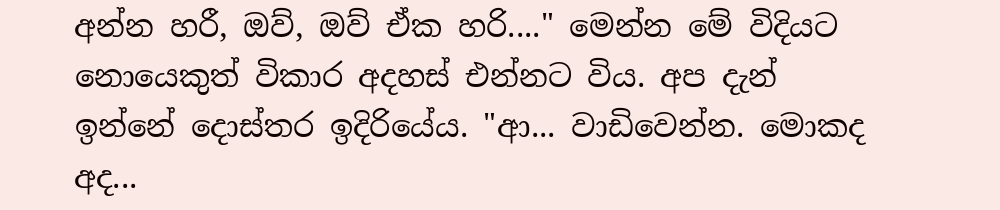අන්න හරී, ඔව්, ඔව් ඒක හරි...." මෙන්න මේ විදියට නොයෙකුත් විකාර අදහස් එන්නට විය. අප දැන් ඉන්නේ දොස්තර ඉදිරියේය. "ආ... වාඩිවෙන්න. මොකද අද...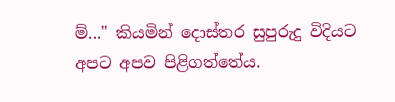ම්..." කියමින් දොස්තර සුපුරුදු විදියට අපට අපව පිළිගත්තේය.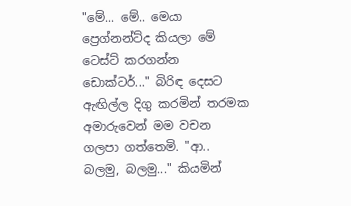"මේ... මේ.. මෙයා ප්‍රෙග්නන්ට්ද කියලා මේ ටෙස්ට් කරගන්න ඩොක්ටර්..." බිරිඳ දෙසට ඇඟිල්ල දිගු කරමින් තරමක අමාරුවෙන් මම වචන ගලපා ගත්තෙමි. "ආ.. බලමු, බලමු..." කියමින්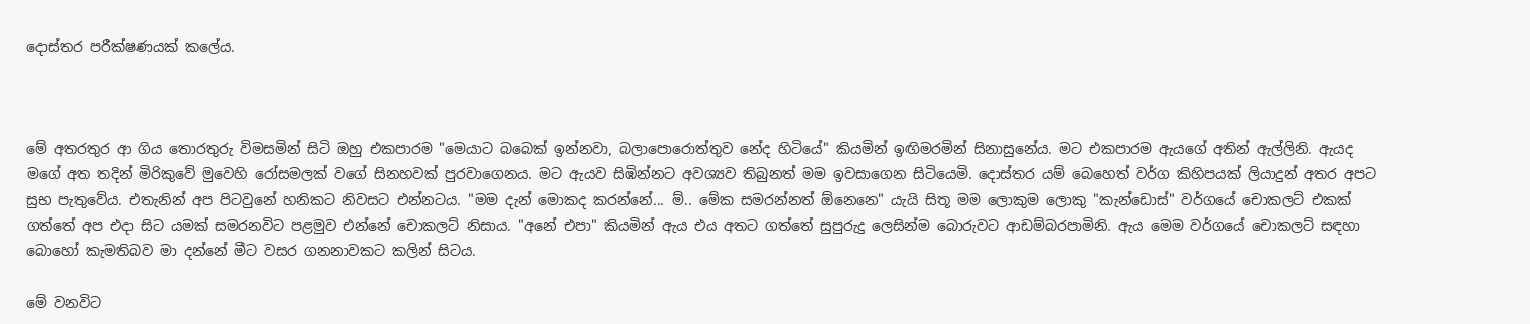දොස්තර පරීක්ෂණයක් කලේය.



මේ අතරතුර ආ ගිය තොරතුරු විමසමින් සිටි ඔහු එකපාරම "මෙයාට බබෙක් ඉන්නවා, බලාපොරොත්තුව නේද හිටියේ" කියමින් ඉඟිමරමින් සිනාසුනේය. මට එකපාරම ඇයගේ අතින් ඇල්ලිනි. ඇයද මගේ අත තදින් මිරිකුවේ මුවෙහි රෝසමලක් වගේ සිනහවක් පුරවාගෙනය. මට ඇයව සිඹින්නට අවශ්‍යව තිබුනත් මම ඉවසාගෙන සිටියෙමි. දොස්තර යම් බෙහෙත් වර්ග කිහිපයක් ලියාදුන් අතර අපට සුභ පැතුවේය. එතැනින් අප පිටවුනේ හනිකට නිවසට එන්නටය. "මම දැන් මොකද කරන්නේ... ම්.. මේක සමරන්නත් ඕනෙනෙ" යැයි සිතූ මම ලොකුම ලොකු "කැන්ඩොස්" වර්ගයේ චොකලට් එකක් ගත්තේ අප එදා සිට යමක් සමරනවිට පළමුව එන්නේ චොකලට් නිසාය. "අනේ එපා" කියමින් ඇය එය අතට ගත්තේ සුපුරුදු ලෙසින්ම බොරුවට ආඩම්බරපාමිනි. ඇය මෙම වර්ගයේ චොකලට් සඳහා බොහෝ කැමතිබව මා දන්නේ මීට වසර ගනනාවකට කලින් සිටය.

මේ වනවිට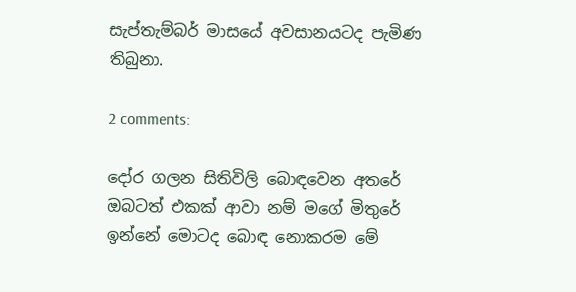සැප්තැම්බර් මාසයේ අවසානයටද පැමිණ තිබුනා.

2 comments:

දෝර ගලන සිතිවිලි බොඳවෙන අතරේ
ඔබටත් එකක් ආවා නම් මගේ මිතුරේ
ඉන්නේ මොටද බොඳ නොකරම මේ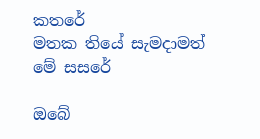කතරේ
මතක තියේ සැමදාමත් මේ සසරේ

ඔබේ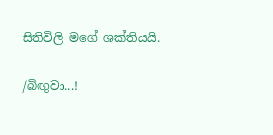සිතිවිලි මගේ ශක්තියයි.

/බිඟුවා...!